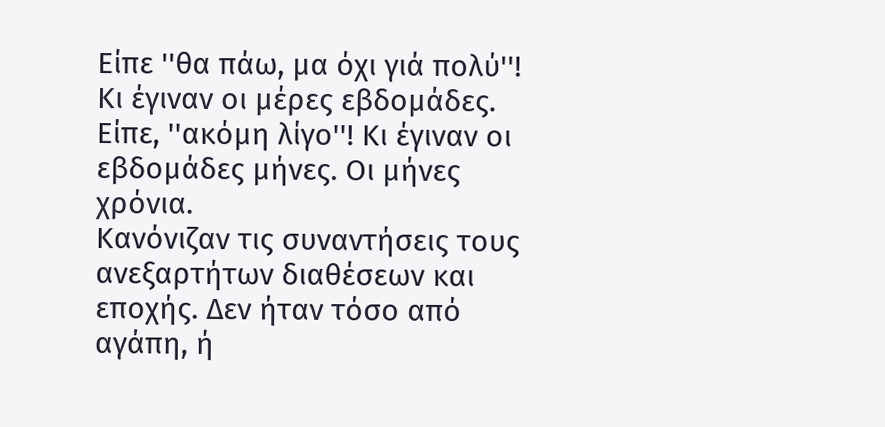Είπε ''θα πάω, μα όχι γιά πολύ''!
Κι έγιναν οι μέρες εβδομάδες. Είπε, ''ακόμη λίγο''! Κι έγιναν οι εβδομάδες μήνες. Οι μήνες χρόνια.
Κανόνιζαν τις συναντήσεις τους ανεξαρτήτων διαθέσεων και εποχής. Δεν ήταν τόσο από αγάπη, ή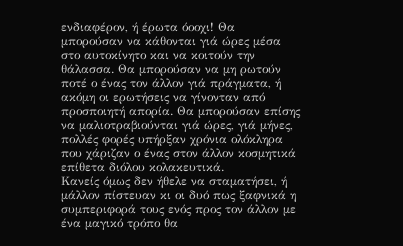ενδιαφέρον, ή έρωτα όοοχι! Θα μπορούσαν να κάθονται γιά ώρες μέσα στο αυτοκίνητο και να κοιτούν την θάλασσα. Θα μπορούσαν να μη ρωτούν ποτέ ο ένας τον άλλον γιά πράγματα, ή ακόμη οι ερωτήσεις να γίνονταν από προσποιητή απορία. Θα μπορούσαν επίσης να μαλιοτραβιούνται γιά ώρες, γιά μήνες, πολλές φορές υπήρξαν χρόνια ολόκληρα που χάριζαν ο ένας στον άλλον κοσμητικά επίθετα διόλου κολακευτικά.
Κανείς όμως δεν ήθελε να σταματήσει, ή μάλλον πίστευαν κι οι δυό πως ξαφνικά η συμπεριφορά τους ενός προς τον άλλον με ένα μαγικό τρόπο θα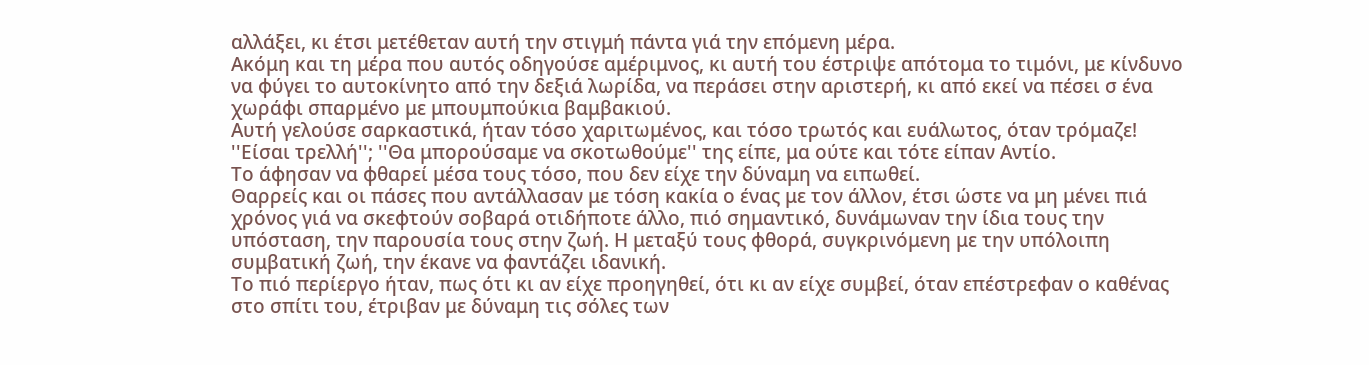αλλάξει, κι έτσι μετέθεταν αυτή την στιγμή πάντα γιά την επόμενη μέρα.
Ακόμη και τη μέρα που αυτός οδηγούσε αμέριμνος, κι αυτή του έστριψε απότομα το τιμόνι, με κίνδυνο να φύγει το αυτοκίνητο από την δεξιά λωρίδα, να περάσει στην αριστερή, κι από εκεί να πέσει σ ένα χωράφι σπαρμένο με μπουμπούκια βαμβακιού.
Αυτή γελούσε σαρκαστικά, ήταν τόσο χαριτωμένος, και τόσο τρωτός και ευάλωτος, όταν τρόμαζε! ''Είσαι τρελλή''; ''Θα μπορούσαμε να σκοτωθούμε'' της είπε, μα ούτε και τότε είπαν Αντίο.
Το άφησαν να φθαρεί μέσα τους τόσο, που δεν είχε την δύναμη να ειπωθεί.
Θαρρείς και οι πάσες που αντάλλασαν με τόση κακία ο ένας με τον άλλον, έτσι ώστε να μη μένει πιά χρόνος γιά να σκεφτούν σοβαρά οτιδήποτε άλλο, πιό σημαντικό, δυνάμωναν την ίδια τους την υπόσταση, την παρουσία τους στην ζωή. Η μεταξύ τους φθορά, συγκρινόμενη με την υπόλοιπη συμβατική ζωή, την έκανε να φαντάζει ιδανική.
Το πιό περίεργο ήταν, πως ότι κι αν είχε προηγηθεί, ότι κι αν είχε συμβεί, όταν επέστρεφαν ο καθένας στο σπίτι του, έτριβαν με δύναμη τις σόλες των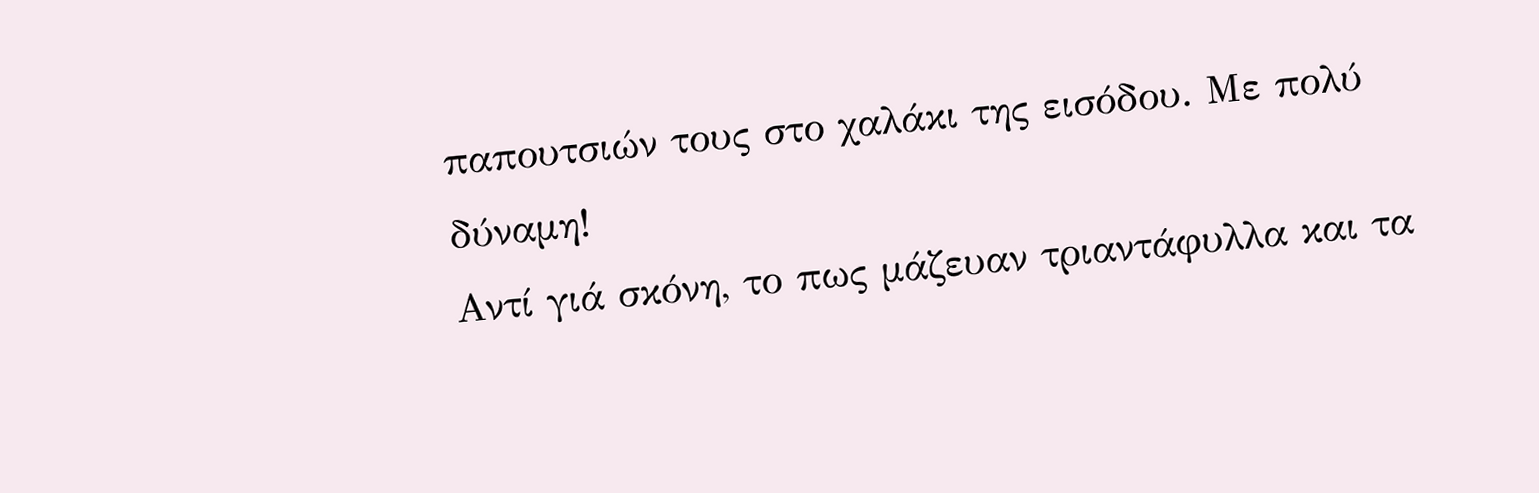παπουτσιών τους στο χαλάκι της εισόδου. Με πολύ δύναμη!
Αντί γιά σκόνη, το πως μάζευαν τριαντάφυλλα και τα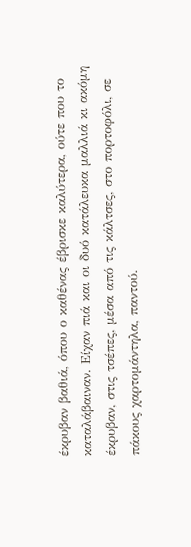έκρυβαν βαθιά, όπου ο καθένας έβρισκε καλύτερα, ούτε που το καταλάβαιναν. Είχαν πιά και οι δυό κατάλευκα μαλλιά κι ακόμη έκρυβαν, στις τσέπες, μέσα από τις κάλτσες, στο πορτοφόλι, σε πάκους χαρτομάντηλα, παντού.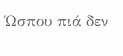Ώσπου πιά δεν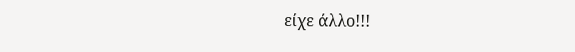είχε άλλο!!!